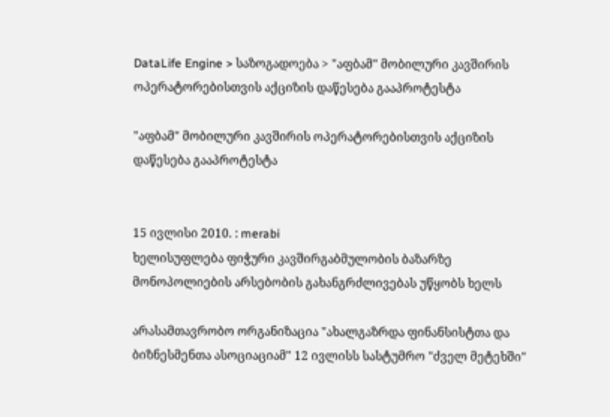DataLife Engine > საზოგადოება > "აფბამ" მობილური კავშირის ოპერატორებისთვის აქციზის დაწესება გააპროტესტა

"აფბამ" მობილური კავშირის ოპერატორებისთვის აქციზის დაწესება გააპროტესტა


15 ივლისი 2010. : merabi
ხელისუფლება ფიჭური კავშირგაბმულობის ბაზარზე მონოპოლიების არსებობის გახანგრძლივებას უწყობს ხელს

არასამთავრობო ორგანიზაცია "ახალგაზრდა ფინანსისტთა და ბიზნესმენთა ასოციაციამ" 12 ივლისს სასტუმრო "ძველ მეტეხში"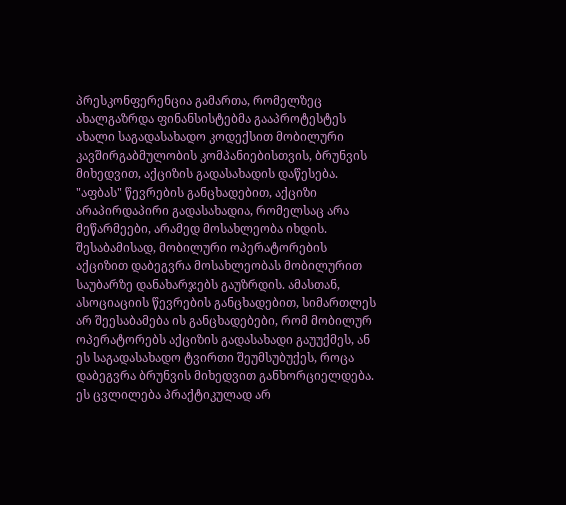პრესკონფერენცია გამართა, რომელზეც ახალგაზრდა ფინანსისტებმა გააპროტესტეს ახალი საგადასახადო კოდექსით მობილური კავშირგაბმულობის კომპანიებისთვის, ბრუნვის მიხედვით, აქციზის გადასახადის დაწესება. "აფბას" წევრების განცხადებით, აქციზი არაპირდაპირი გადასახადია, რომელსაც არა მეწარმეები, არამედ მოსახლეობა იხდის. შესაბამისად, მობილური ოპერატორების აქციზით დაბეგვრა მოსახლეობას მობილურით საუბარზე დანახარჯებს გაუზრდის. ამასთან, ასოციაციის წევრების განცხადებით, სიმართლეს არ შეესაბამება ის განცხადებები, რომ მობილურ ოპერატორებს აქციზის გადასახადი გაუუქმეს, ან ეს საგადასახადო ტვირთი შეუმსუბუქეს, როცა დაბეგვრა ბრუნვის მიხედვით განხორციელდება. ეს ცვლილება პრაქტიკულად არ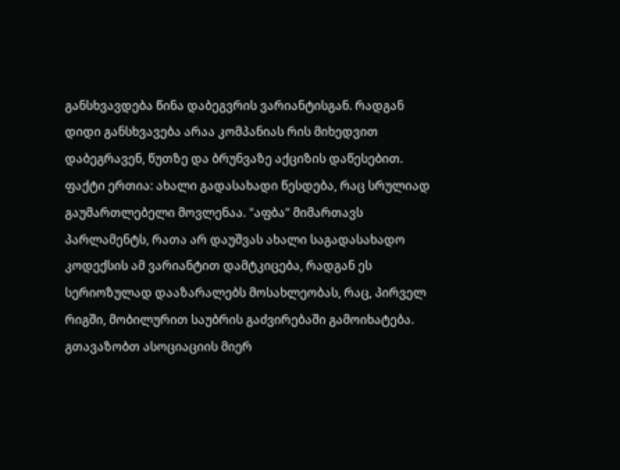განსხვავდება წინა დაბეგვრის ვარიანტისგან. რადგან დიდი განსხვავება არაა კომპანიას რის მიხედვით დაბეგრავენ, წუთზე და ბრუნვაზე აქციზის დაწესებით. ფაქტი ერთია: ახალი გადასახადი წესდება, რაც სრულიად გაუმართლებელი მოვლენაა. "აფბა" მიმართავს პარლამენტს, რათა არ დაუშვას ახალი საგადასახადო კოდექსის ამ ვარიანტით დამტკიცება, რადგან ეს სერიოზულად დააზარალებს მოსახლეობას, რაც, პირველ რიგში, მობილურით საუბრის გაძვირებაში გამოიხატება. გთავაზობთ ასოციაციის მიერ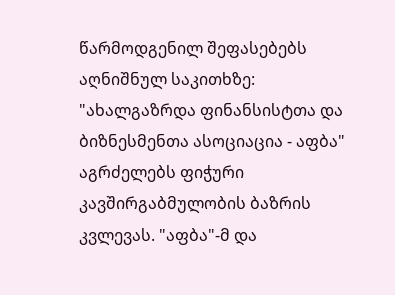წარმოდგენილ შეფასებებს აღნიშნულ საკითხზე:
"ახალგაზრდა ფინანსისტთა და ბიზნესმენთა ასოციაცია - აფბა" აგრძელებს ფიჭური კავშირგაბმულობის ბაზრის კვლევას. "აფბა"-მ და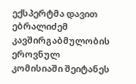ექსპერტმა დავით ებრალიძემ კავშირგაბმულობის ეროვნულ კომისიაში შეიტანეს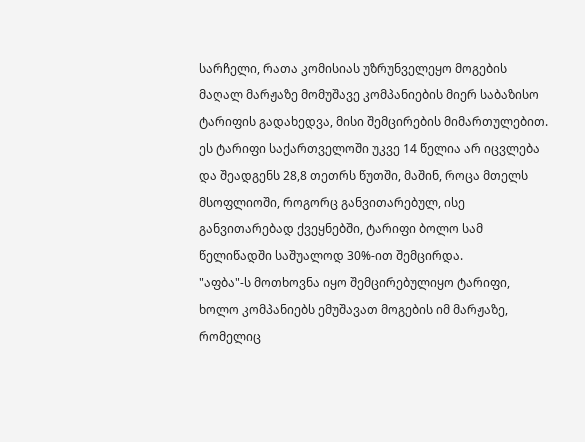სარჩელი, რათა კომისიას უზრუნველეყო მოგების მაღალ მარჟაზე მომუშავე კომპანიების მიერ საბაზისო ტარიფის გადახედვა, მისი შემცირების მიმართულებით. ეს ტარიფი საქართველოში უკვე 14 წელია არ იცვლება და შეადგენს 28,8 თეთრს წუთში, მაშინ, როცა მთელს მსოფლიოში, როგორც განვითარებულ, ისე განვითარებად ქვეყნებში, ტარიფი ბოლო სამ წელიწადში საშუალოდ 30%-ით შემცირდა.
"აფბა"-ს მოთხოვნა იყო შემცირებულიყო ტარიფი, ხოლო კომპანიებს ემუშავათ მოგების იმ მარჟაზე, რომელიც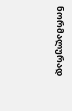ნორმალურად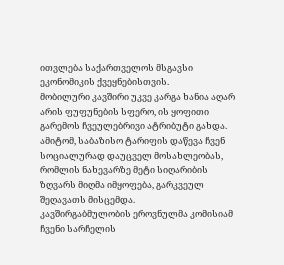ითვლება საქართველოს მსგავსი ეკონომიკის ქვეყნებისთვის.
მობილური კავშირი უკვე კარგა ხანია აღარ არის ფუფუნების სფერო, ის ყოფითი გარემოს ჩვეულებრივი ატრიბუტი გახდა. ამიტომ, საბაზისო ტარიფის დაწევა ჩვენ სოციალურად დაუცველ მოსახლეობას, რომლის ნახევარზე მეტი სიღარიბის ზღვარს მიღმა იმყოფება, გარკვეულ შეღავათს მისცემდა.
კავშირგაბმულობის ეროვნულმა კომისიამ ჩვენი სარჩელის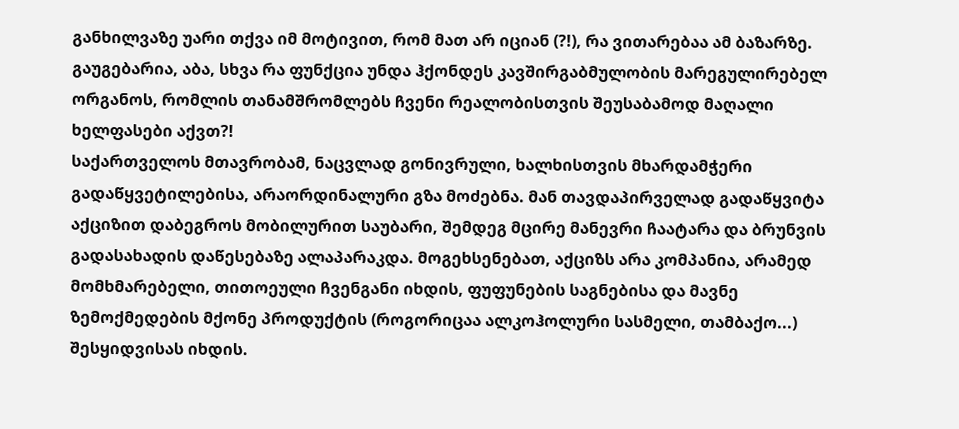განხილვაზე უარი თქვა იმ მოტივით, რომ მათ არ იციან (?!), რა ვითარებაა ამ ბაზარზე. გაუგებარია, აბა, სხვა რა ფუნქცია უნდა ჰქონდეს კავშირგაბმულობის მარეგულირებელ ორგანოს, რომლის თანამშრომლებს ჩვენი რეალობისთვის შეუსაბამოდ მაღალი ხელფასები აქვთ?!
საქართველოს მთავრობამ, ნაცვლად გონივრული, ხალხისთვის მხარდამჭერი გადაწყვეტილებისა, არაორდინალური გზა მოძებნა. მან თავდაპირველად გადაწყვიტა აქციზით დაბეგროს მობილურით საუბარი, შემდეგ მცირე მანევრი ჩაატარა და ბრუნვის გადასახადის დაწესებაზე ალაპარაკდა. მოგეხსენებათ, აქციზს არა კომპანია, არამედ მომხმარებელი, თითოეული ჩვენგანი იხდის, ფუფუნების საგნებისა და მავნე ზემოქმედების მქონე პროდუქტის (როგორიცაა ალკოჰოლური სასმელი, თამბაქო...) შესყიდვისას იხდის.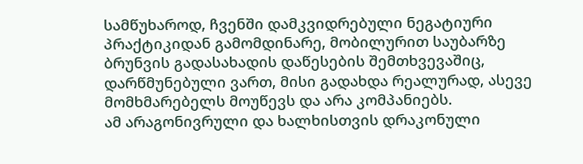სამწუხაროდ, ჩვენში დამკვიდრებული ნეგატიური პრაქტიკიდან გამომდინარე, მობილურით საუბარზე ბრუნვის გადასახადის დაწესების შემთხვევაშიც, დარწმუნებული ვართ, მისი გადახდა რეალურად, ასევე მომხმარებელს მოუწევს და არა კომპანიებს.
ამ არაგონივრული და ხალხისთვის დრაკონული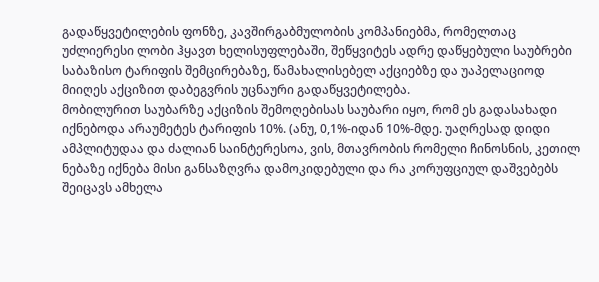გადაწყვეტილების ფონზე, კავშირგაბმულობის კომპანიებმა, რომელთაც უძლიერესი ლობი ჰყავთ ხელისუფლებაში, შეწყვიტეს ადრე დაწყებული საუბრები საბაზისო ტარიფის შემცირებაზე, წამახალისებელ აქციებზე და უაპელაციოდ მიიღეს აქციზით დაბეგვრის უცნაური გადაწყვეტილება.
მობილურით საუბარზე აქციზის შემოღებისას საუბარი იყო, რომ ეს გადასახადი იქნებოდა არაუმეტეს ტარიფის 10%. (ანუ, 0,1%-იდან 10%-მდე. უაღრესად დიდი ამპლიტუდაა და ძალიან საინტერესოა, ვის, მთავრობის რომელი ჩინოსნის, კეთილ ნებაზე იქნება მისი განსაზღვრა დამოკიდებული და რა კორუფციულ დაშვებებს შეიცავს ამხელა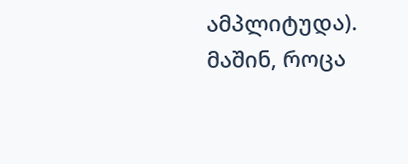ამპლიტუდა). მაშინ, როცა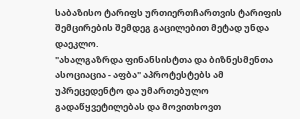საბაზისო ტარიფს ურთიერთჩართვის ტარიფის შემცირების შემდეგ გაცილებით მეტად უნდა დაეკლო.
"ახალგაზრდა ფინანსისტთა და ბიზნესმენთა ასოციაცია - აფბა" აპროტესტებს ამ უპრეცედენტო და უმართებულო გადაწყვეტილებას და მოვითხოვთ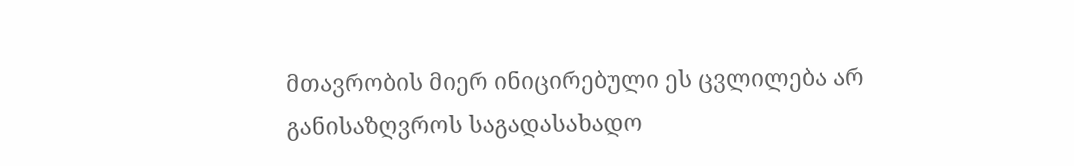მთავრობის მიერ ინიცირებული ეს ცვლილება არ განისაზღვროს საგადასახადო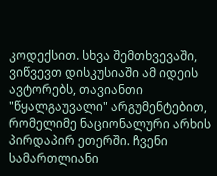კოდექსით. სხვა შემთხვევაში, ვიწვევთ დისკუსიაში ამ იდეის ავტორებს, თავიანთი "წყალგაუვალი" არგუმენტებით, რომელიმე ნაციონალური არხის პირდაპირ ეთერში. ჩვენი სამართლიანი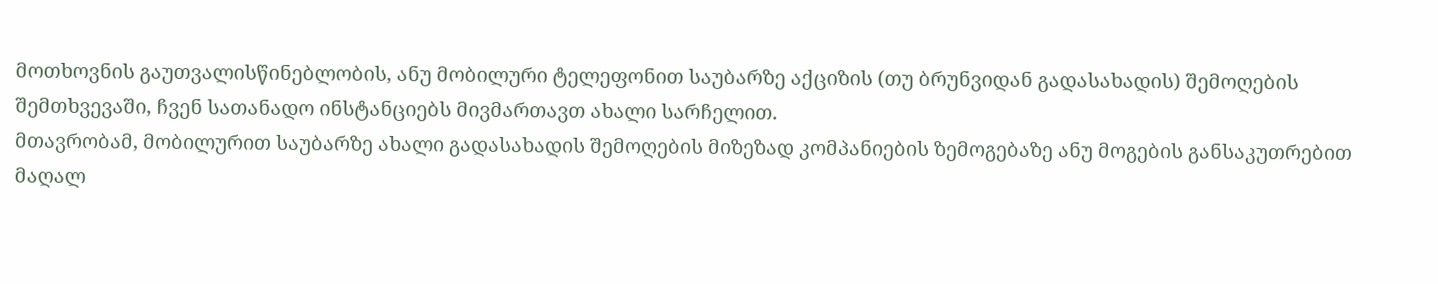მოთხოვნის გაუთვალისწინებლობის, ანუ მობილური ტელეფონით საუბარზე აქციზის (თუ ბრუნვიდან გადასახადის) შემოღების შემთხვევაში, ჩვენ სათანადო ინსტანციებს მივმართავთ ახალი სარჩელით.
მთავრობამ, მობილურით საუბარზე ახალი გადასახადის შემოღების მიზეზად კომპანიების ზემოგებაზე ანუ მოგების განსაკუთრებით მაღალ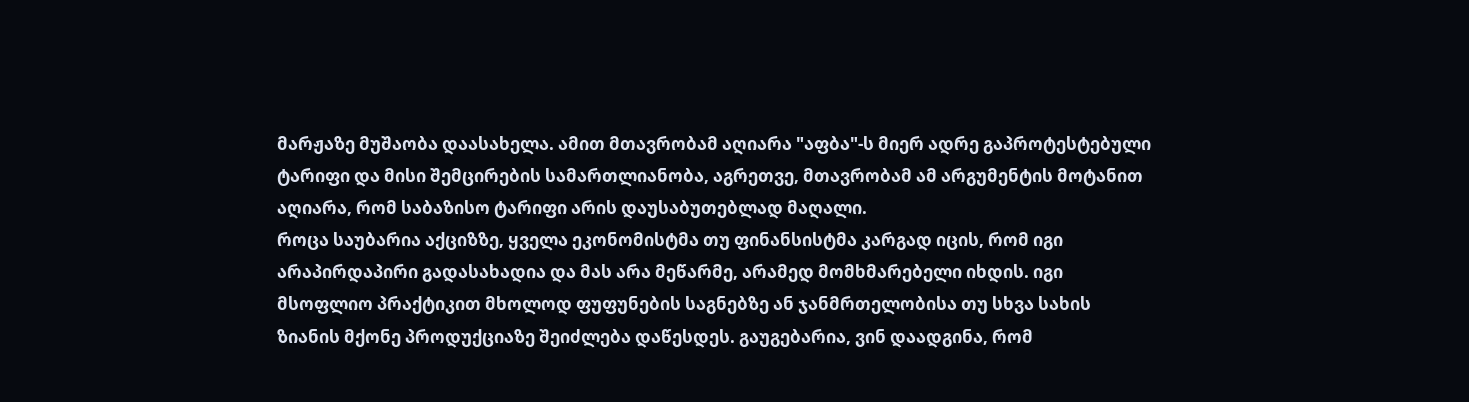მარჟაზე მუშაობა დაასახელა. ამით მთავრობამ აღიარა "აფბა"-ს მიერ ადრე გაპროტესტებული ტარიფი და მისი შემცირების სამართლიანობა, აგრეთვე, მთავრობამ ამ არგუმენტის მოტანით აღიარა, რომ საბაზისო ტარიფი არის დაუსაბუთებლად მაღალი.
როცა საუბარია აქციზზე, ყველა ეკონომისტმა თუ ფინანსისტმა კარგად იცის, რომ იგი არაპირდაპირი გადასახადია და მას არა მეწარმე, არამედ მომხმარებელი იხდის. იგი მსოფლიო პრაქტიკით მხოლოდ ფუფუნების საგნებზე ან ჯანმრთელობისა თუ სხვა სახის ზიანის მქონე პროდუქციაზე შეიძლება დაწესდეს. გაუგებარია, ვინ დაადგინა, რომ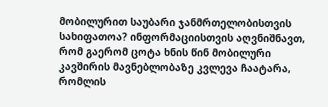მობილურით საუბარი ჯანმრთელობისთვის სახიფათოა? ინფორმაციისთვის აღვნიშნავთ, რომ გაერომ ცოტა ხნის წინ მობილური კავშირის მავნებლობაზე კვლევა ჩაატარა, რომლის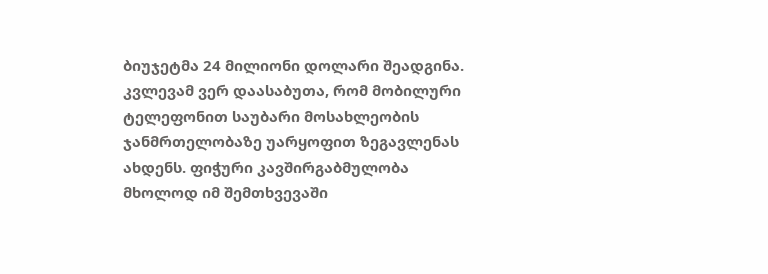ბიუჯეტმა 24 მილიონი დოლარი შეადგინა. კვლევამ ვერ დაასაბუთა, რომ მობილური ტელეფონით საუბარი მოსახლეობის ჯანმრთელობაზე უარყოფით ზეგავლენას ახდენს. ფიჭური კავშირგაბმულობა მხოლოდ იმ შემთხვევაში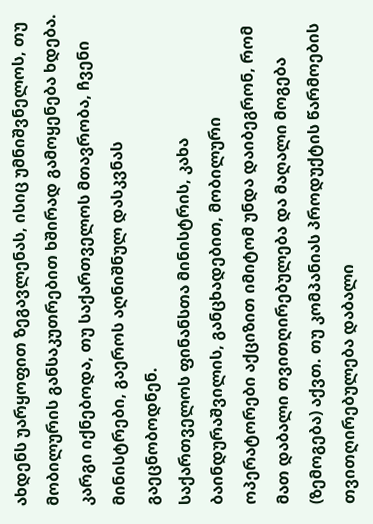ახდენს უარყოფით ზეგავლენას, ისიც უმნიშვნელოს, თუ მობილურის განსაკუთრებით ხშირად გამოყენება ხდება. კარგი იქნებოდა, თუ საქართველოს მთავრობა, ჩვენი მინისტრები, გაეროს აღნიშნულ დასკვნას გაეცნობოდნენ.
საქართველოს ფინანსთა მინისტრის, კახა ბაინდურაშვილის, განცხადებით, მობილური ოპერატორები აქციზით იმიტომ უნდა დაიბეგრონ, რომ მათ დაბალი თვითღირებულება და მაღალი მოგება (ზემოგება) აქვთ. თუ კომპანიას პროდუქტის წარმოების თვითღირებულება დაბალი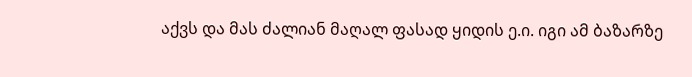აქვს და მას ძალიან მაღალ ფასად ყიდის ე.ი. იგი ამ ბაზარზე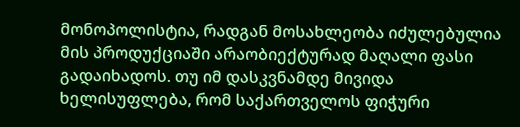მონოპოლისტია, რადგან მოსახლეობა იძულებულია მის პროდუქციაში არაობიექტურად მაღალი ფასი გადაიხადოს. თუ იმ დასკვნამდე მივიდა ხელისუფლება, რომ საქართველოს ფიჭური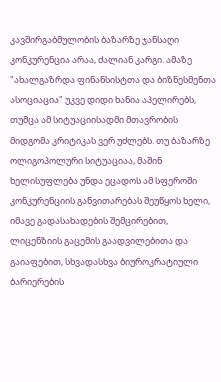კავშირგაბმულობის ბაზარზე ჯანსაღი კონკურენცია არაა, ძალიან კარგი. ამაზე "ახალგაზრდა ფინანსისტთა და ბიზნესმენთა ასოციაცია" უკვე დიდი ხანია აპელირებს, თუმცა ამ სიტუაციისადმი მთავრობის მიდგომა კრიტიკას ვერ უძლებს. თუ ბაზარზე ოლიგოპოლური სიტუაციაა, მაშინ ხელისუფლება უნდა ეცადოს ამ სფეროში კონკურენციის განვითარებას შეუწყოს ხელი, იმავე გადასახადების შემცირებით, ლიცენზიის გაცემის გაადვილებითა და გაიაფებით, სხვადასხვა ბიუროკრატიული ბარიერების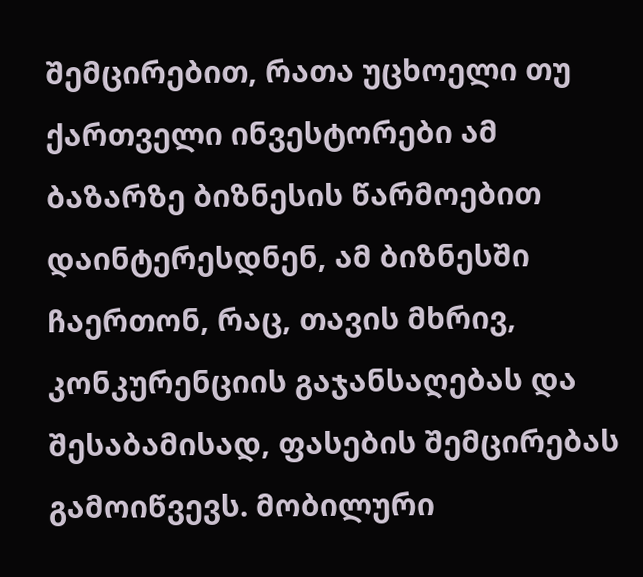შემცირებით, რათა უცხოელი თუ ქართველი ინვესტორები ამ ბაზარზე ბიზნესის წარმოებით დაინტერესდნენ, ამ ბიზნესში ჩაერთონ, რაც, თავის მხრივ, კონკურენციის გაჯანსაღებას და შესაბამისად, ფასების შემცირებას გამოიწვევს. მობილური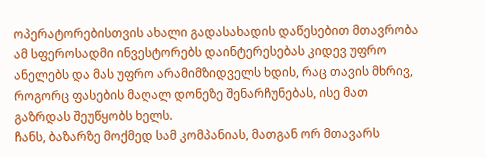ოპერატორებისთვის ახალი გადასახადის დაწესებით მთავრობა ამ სფეროსადმი ინვესტორებს დაინტერესებას კიდევ უფრო ანელებს და მას უფრო არამიმზიდველს ხდის, რაც თავის მხრივ, როგორც ფასების მაღალ დონეზე შენარჩუნებას, ისე მათ გაზრდას შეუწყობს ხელს.
ჩანს, ბაზარზე მოქმედ სამ კომპანიას, მათგან ორ მთავარს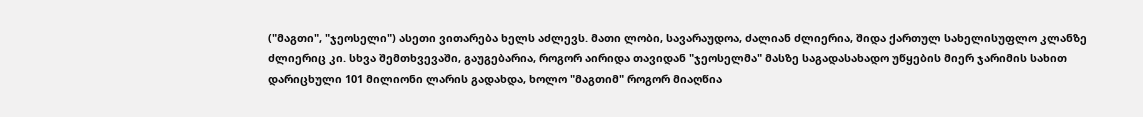("მაგთი", "ჯეოსელი") ასეთი ვითარება ხელს აძლევს. მათი ლობი, სავარაუდოა, ძალიან ძლიერია, შიდა ქართულ სახელისუფლო კლანზე ძლიერიც კი. სხვა შემთხვევაში, გაუგებარია, როგორ აირიდა თავიდან "ჯეოსელმა" მასზე საგადასახადო უწყების მიერ ჯარიმის სახით დარიცხული 101 მილიონი ლარის გადახდა, ხოლო "მაგთიმ" როგორ მიაღწია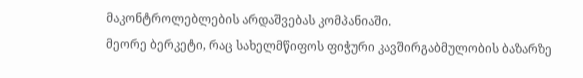მაკონტროლებლების არდაშვებას კომპანიაში.
მეორე ბერკეტი, რაც სახელმწიფოს ფიჭური კავშირგაბმულობის ბაზარზე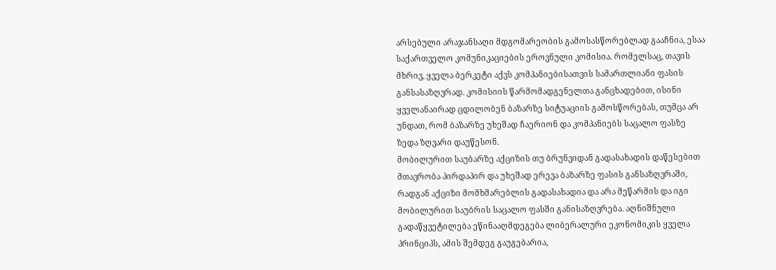არსებული არაჯანსაღი მდგომარეობის გამოსასწორებლად გააჩნია, ესაა საქართველო კომუნიკაციების ეროვნული კომისია. რომელსაც, თავის მხრივ, ყველა ბერკეტი აქვს კომპანიებისათვის სამართლიანი ფასის განსასაზღვრად. კომისიის წარმომადგენელთა განცხადებით, ისინი ყველანაირად ცდილობენ ბაზარზე სიტუაციის გამოსწორებას, თუმცა არ უნდათ, რომ ბაზარზე უხეშად ჩაერიონ და კომპანიებს საცალო ფასზე ზედა ზღვარი დაუწესონ.
მობილურით საუბარზე აქციზის თუ ბრუნვიდან გადასახადის დაწესებით მთავრობა პირდაპირ და უხეშად ერევა ბაზარზე ფასის განსაზღვრაში, რადგან აქციზი მომხმარებლის გადასახადია და არა მეწარმის და იგი მობილურით საუბრის საცალო ფასში განისაზღვრება. აღნიშნული გადაწყვეტილება ეწინააღმდეგება ლიბერალური ეკონომიკის ყველა პრინციპს, ამის შემდეგ გაუგებარია,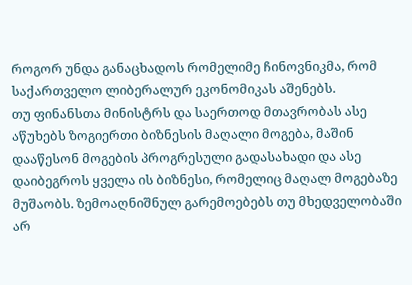როგორ უნდა განაცხადოს რომელიმე ჩინოვნიკმა, რომ საქართველო ლიბერალურ ეკონომიკას აშენებს.
თუ ფინანსთა მინისტრს და საერთოდ მთავრობას ასე აწუხებს ზოგიერთი ბიზნესის მაღალი მოგება, მაშინ დააწესონ მოგების პროგრესული გადასახადი და ასე დაიბეგროს ყველა ის ბიზნესი, რომელიც მაღალ მოგებაზე მუშაობს. ზემოაღნიშნულ გარემოებებს თუ მხედველობაში არ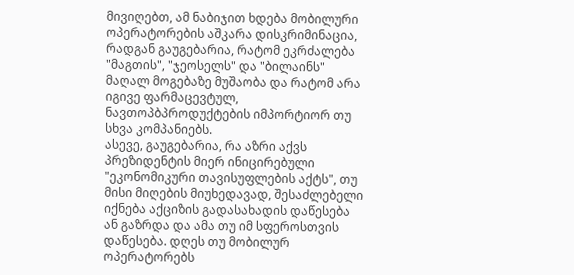მივიღებთ, ამ ნაბიჯით ხდება მობილური ოპერატორების აშკარა დისკრიმინაცია, რადგან გაუგებარია, რატომ ეკრძალება "მაგთის", "ჯეოსელს" და "ბილაინს" მაღალ მოგებაზე მუშაობა და რატომ არა იგივე ფარმაცევტულ, ნავთოპბპროდუქტების იმპორტიორ თუ სხვა კომპანიებს.
ასევე, გაუგებარია, რა აზრი აქვს პრეზიდენტის მიერ ინიცირებული "ეკონომიკური თავისუფლების აქტს", თუ მისი მიღების მიუხედავად, შესაძლებელი იქნება აქციზის გადასახადის დაწესება ან გაზრდა და ამა თუ იმ სფეროსთვის დაწესება. დღეს თუ მობილურ ოპერატორებს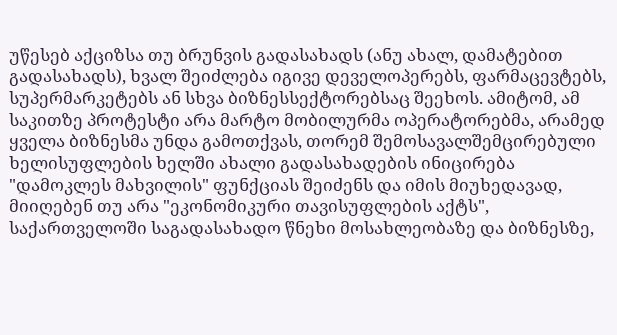უწესებ აქციზსა თუ ბრუნვის გადასახადს (ანუ ახალ, დამატებით გადასახადს), ხვალ შეიძლება იგივე დეველოპერებს, ფარმაცევტებს, სუპერმარკეტებს ან სხვა ბიზნესსექტორებსაც შეეხოს. ამიტომ, ამ საკითზე პროტესტი არა მარტო მობილურმა ოპერატორებმა, არამედ ყველა ბიზნესმა უნდა გამოთქვას, თორემ შემოსავალშემცირებული ხელისუფლების ხელში ახალი გადასახადების ინიცირება "დამოკლეს მახვილის" ფუნქციას შეიძენს და იმის მიუხედავად, მიიღებენ თუ არა "ეკონომიკური თავისუფლების აქტს", საქართველოში საგადასახადო წნეხი მოსახლეობაზე და ბიზნესზე,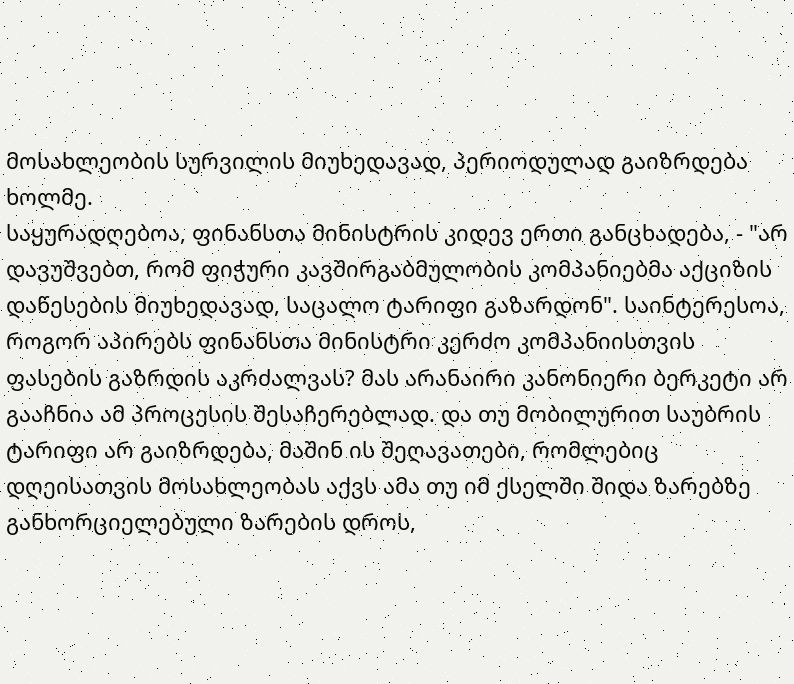მოსახლეობის სურვილის მიუხედავად, პერიოდულად გაიზრდება ხოლმე.
საყურადღებოა, ფინანსთა მინისტრის კიდევ ერთი განცხადება, - "არ დავუშვებთ, რომ ფიჭური კავშირგაბმულობის კომპანიებმა აქციზის დაწესების მიუხედავად, საცალო ტარიფი გაზარდონ". საინტერესოა, როგორ აპირებს ფინანსთა მინისტრი კერძო კომპანიისთვის ფასების გაზრდის აკრძალვას? მას არანაირი კანონიერი ბერკეტი არ გააჩნია ამ პროცესის შესაჩერებლად. და თუ მობილურით საუბრის ტარიფი არ გაიზრდება, მაშინ ის შეღავათები, რომლებიც დღეისათვის მოსახლეობას აქვს ამა თუ იმ ქსელში შიდა ზარებზე განხორციელებული ზარების დროს,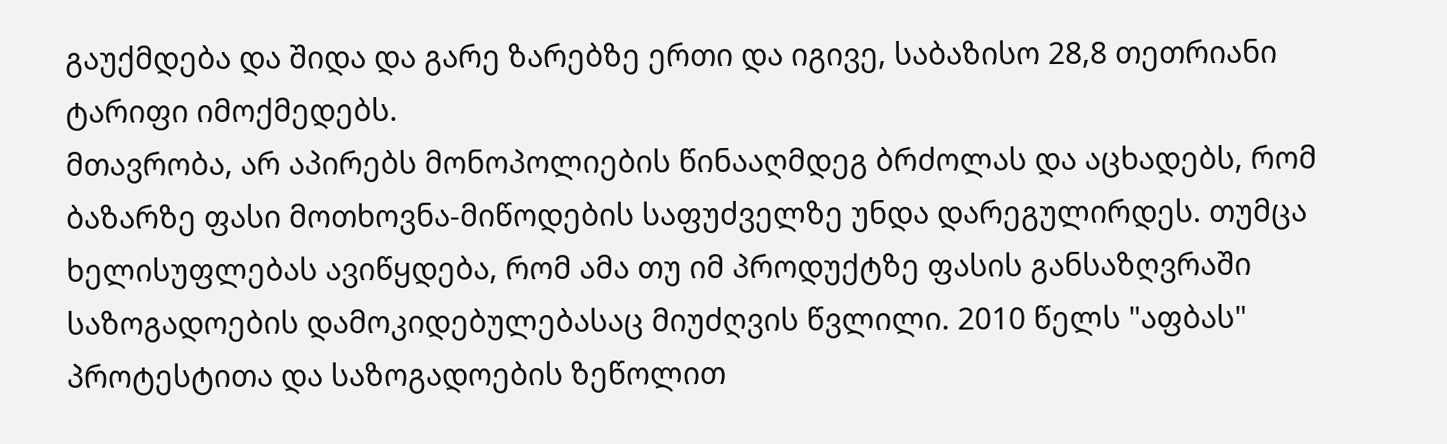გაუქმდება და შიდა და გარე ზარებზე ერთი და იგივე, საბაზისო 28,8 თეთრიანი ტარიფი იმოქმედებს.
მთავრობა, არ აპირებს მონოპოლიების წინააღმდეგ ბრძოლას და აცხადებს, რომ ბაზარზე ფასი მოთხოვნა-მიწოდების საფუძველზე უნდა დარეგულირდეს. თუმცა ხელისუფლებას ავიწყდება, რომ ამა თუ იმ პროდუქტზე ფასის განსაზღვრაში საზოგადოების დამოკიდებულებასაც მიუძღვის წვლილი. 2010 წელს "აფბას" პროტესტითა და საზოგადოების ზეწოლით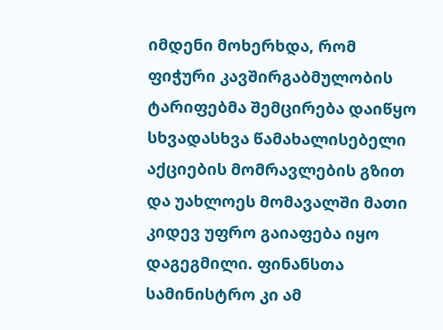იმდენი მოხერხდა, რომ ფიჭური კავშირგაბმულობის ტარიფებმა შემცირება დაიწყო სხვადასხვა წამახალისებელი აქციების მომრავლების გზით და უახლოეს მომავალში მათი კიდევ უფრო გაიაფება იყო დაგეგმილი. ფინანსთა სამინისტრო კი ამ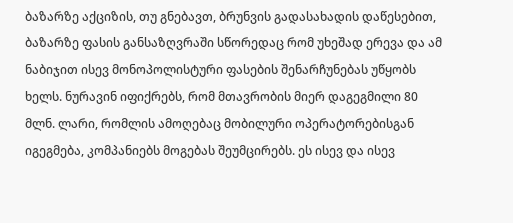ბაზარზე აქციზის, თუ გნებავთ, ბრუნვის გადასახადის დაწესებით, ბაზარზე ფასის განსაზღვრაში სწორედაც რომ უხეშად ერევა და ამ ნაბიჯით ისევ მონოპოლისტური ფასების შენარჩუნებას უწყობს ხელს. ნურავინ იფიქრებს, რომ მთავრობის მიერ დაგეგმილი 80 მლნ. ლარი, რომლის ამოღებაც მობილური ოპერატორებისგან იგეგმება, კომპანიებს მოგებას შეუმცირებს. ეს ისევ და ისევ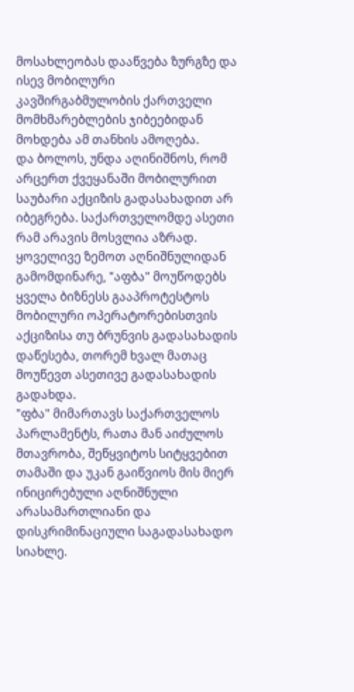მოსახლეობას დააწვება ზურგზე და ისევ მობილური კავშირგაბმულობის ქართველი მომხმარებლების ჯიბეებიდან მოხდება ამ თანხის ამოღება.
და ბოლოს, უნდა აღინიშნოს, რომ არცერთ ქვეყანაში მობილურით საუბარი აქციზის გადასახადით არ იბეგრება. საქართველომდე ასეთი რამ არავის მოსვლია აზრად.
ყოველივე ზემოთ აღნიშნულიდან გამომდინარე, "აფბა" მოუწოდებს ყველა ბიზნესს გააპროტესტოს მობილური ოპერატორებისთვის აქციზისა თუ ბრუნვის გადასახადის დაწესება, თორემ ხვალ მათაც მოუწევთ ასეთივე გადასახადის გადახდა.
"ფბა" მიმართავს საქართველოს პარლამენტს, რათა მან აიძულოს მთავრობა, შეწყვიტოს სიტყვებით თამაში და უკან გაიწვიოს მის მიერ ინიცირებული აღნიშნული არასამართლიანი და დისკრიმინაციული საგადასახადო სიახლე.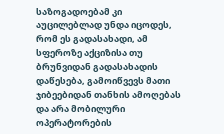საზოგადოებამ კი აუცილებლად უნდა იცოდეს, რომ ეს გადასახადი, ამ სფეროზე აქციზისა თუ ბრუნვიდან გადასახადის დაწესება, გამოიწვევს მათი ჯიბეებიდან თანხის ამოღებას და არა მობილური ოპერატორების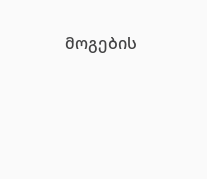მოგების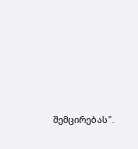შემცირებას".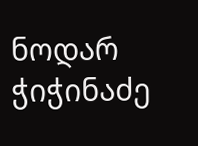ნოდარ ჭიჭინაძე